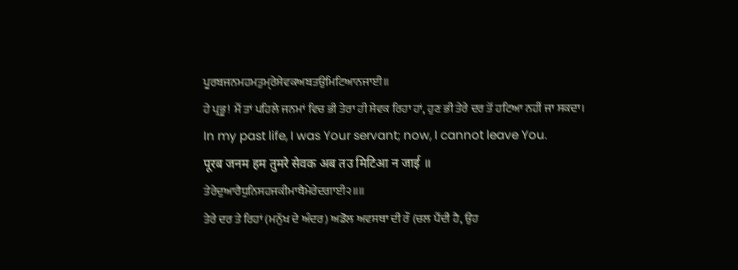ਪੂਰਬਜਨਮਹਮਤੁਮੑਰੇਸੇਵਕਅਬਤਉਮਿਟਿਆਨਜਾਈ॥
ਹੇ ਪ੍ਰਭੂ! ਮੈਂ ਤਾਂ ਪਹਿਲੇ ਜਨਮਾਂ ਵਿਚ ਭੀ ਤੇਰਾ ਹੀ ਸੇਵਕ ਰਿਹਾ ਹਾਂ, ਹੁਣ ਭੀ ਤੇਰੇ ਦਰ ਤੋਂ ਹਟਿਆ ਨਹੀਂ ਜਾ ਸਕਦਾ।
In my past life, I was Your servant; now, I cannot leave You.
पूरब जनम हम तुमरे सेवक अब तउ मिटिआ न जाई ॥
ਤੇਰੇਦੁਆਰੈਧੁਨਿਸਹਜਕੀਮਾਥੈਮੇਰੇਦਗਾਈ੨॥॥
ਤੇਰੇ ਦਰ ਤੇ ਰਿਹਾਂ (ਮਨੁੱਖ ਦੇ ਅੰਦਰ) ਅਡੋਲ ਅਵਸਥਾ ਦੀ ਰੌ (ਚਲ ਪੈਂਦੀ ਹੈ, ਉਹ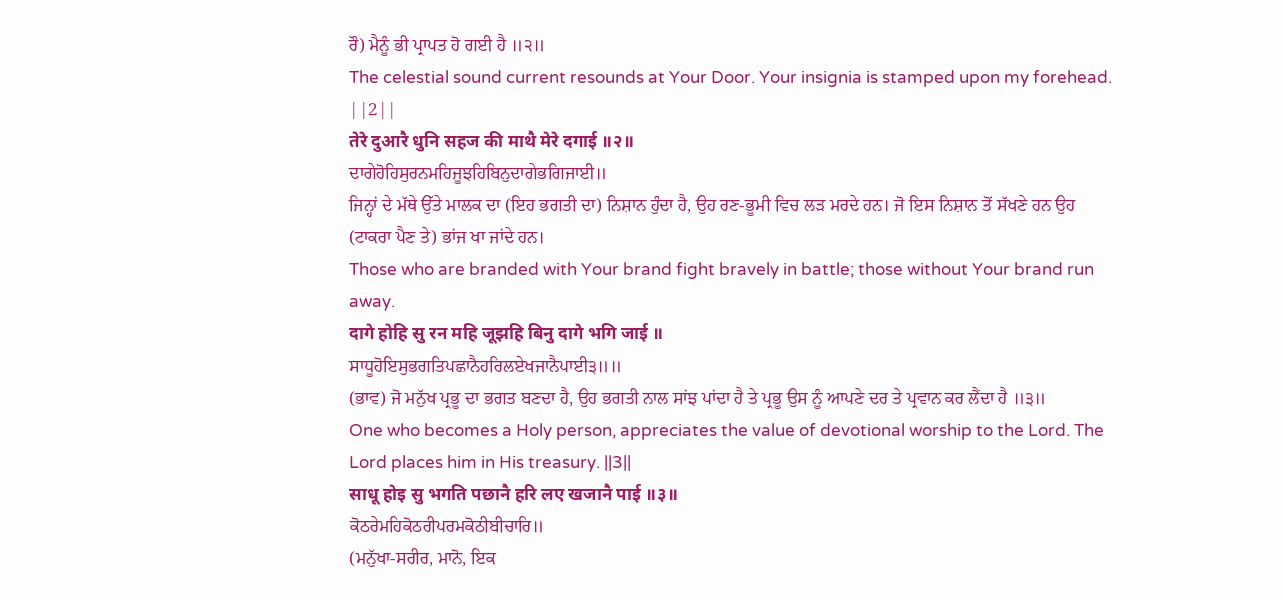ਰੌ) ਮੈਨੂੰ ਭੀ ਪ੍ਰਾਪਤ ਹੋ ਗਈ ਹੈ ॥੨॥
The celestial sound current resounds at Your Door. Your insignia is stamped upon my forehead. ||2||
तेरे दुआरै धुनि सहज की माथै मेरे दगाई ॥२॥
ਦਾਗੇਹੋਹਿਸੁਰਨਮਹਿਜੂਝਹਿਬਿਨੁਦਾਗੇਭਗਿਜਾਈ॥
ਜਿਨ੍ਹਾਂ ਦੇ ਮੱਥੇ ਉੱਤੇ ਮਾਲਕ ਦਾ (ਇਹ ਭਗਤੀ ਦਾ) ਨਿਸ਼ਾਨ ਹੁੰਦਾ ਹੈ, ਉਹ ਰਣ-ਭੂਮੀ ਵਿਚ ਲੜ ਮਰਦੇ ਹਨ। ਜੋ ਇਸ ਨਿਸ਼ਾਨ ਤੋਂ ਸੱਖਣੇ ਹਨ ਉਹ (ਟਾਕਰਾ ਪੈਣ ਤੇ) ਭਾਂਜ ਖਾ ਜਾਂਦੇ ਹਨ।
Those who are branded with Your brand fight bravely in battle; those without Your brand run away.
दागे होहि सु रन महि जूझहि बिनु दागे भगि जाई ॥
ਸਾਧੂਹੋਇਸੁਭਗਤਿਪਛਾਨੈਹਰਿਲਏਖਜਾਨੈਪਾਈ੩॥॥
(ਭਾਵ) ਜੋ ਮਨੁੱਖ ਪ੍ਰਭੂ ਦਾ ਭਗਤ ਬਣਦਾ ਹੈ, ਉਹ ਭਗਤੀ ਨਾਲ ਸਾਂਝ ਪਾਂਦਾ ਹੈ ਤੇ ਪ੍ਰਭੂ ਉਸ ਨੂੰ ਆਪਣੇ ਦਰ ਤੇ ਪ੍ਰਵਾਨ ਕਰ ਲੈਂਦਾ ਹੈ ॥੩॥
One who becomes a Holy person, appreciates the value of devotional worship to the Lord. The Lord places him in His treasury. ||3||
साधू होइ सु भगति पछानै हरि लए खजानै पाई ॥३॥
ਕੋਠਰੇਮਹਿਕੋਠਰੀਪਰਮਕੋਠੀਬੀਚਾਰਿ॥
(ਮਨੁੱਖਾ-ਸਰੀਰ, ਮਾਨੋ, ਇਕ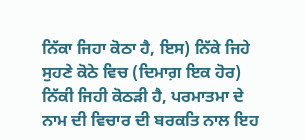ਨਿੱਕਾ ਜਿਹਾ ਕੋਠਾ ਹੈ, ਇਸ) ਨਿੱਕੇ ਜਿਹੇ ਸੁਹਣੇ ਕੋਠੇ ਵਿਚ (ਦਿਮਾਗ਼ ਇਕ ਹੋਰ) ਨਿੱਕੀ ਜਿਹੀ ਕੋਠੜੀ ਹੈ, ਪਰਮਾਤਮਾ ਦੇ ਨਾਮ ਦੀ ਵਿਚਾਰ ਦੀ ਬਰਕਤਿ ਨਾਲ ਇਹ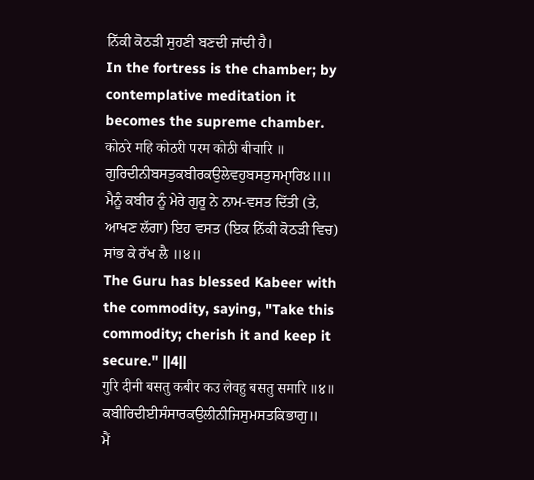ਨਿੱਕੀ ਕੋਠੜੀ ਸੁਹਣੀ ਬਣਦੀ ਜਾਂਦੀ ਹੈ।
In the fortress is the chamber; by contemplative meditation it becomes the supreme chamber.
कोठरे महि कोठरी परम कोठी बीचारि ॥
ਗੁਰਿਦੀਨੀਬਸਤੁਕਬੀਰਕਉਲੇਵਹੁਬਸਤੁਸਮੑਾਰਿ੪॥॥
ਮੈਨੂੰ ਕਬੀਰ ਨੂੰ ਮੇਰੇ ਗੁਰੂ ਨੇ ਨਾਮ-ਵਸਤ ਦਿੱਤੀ (ਤੇ, ਆਖਣ ਲੱਗਾ) ਇਹ ਵਸਤ (ਇਕ ਨਿੱਕੀ ਕੋਠੜੀ ਵਿਚ) ਸਾਂਭ ਕੇ ਰੱਖ ਲੈ ॥੪॥
The Guru has blessed Kabeer with the commodity, saying, "Take this commodity; cherish it and keep it secure." ||4||
गुरि दीनी बसतु कबीर कउ लेवहु बसतु समारि ॥४॥
ਕਬੀਰਿਦੀਈਸੰਸਾਰਕਉਲੀਨੀਜਿਸੁਮਸਤਕਿਭਾਗੁ॥
ਮੈਂ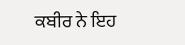ਕਬੀਰ ਨੇ ਇਹ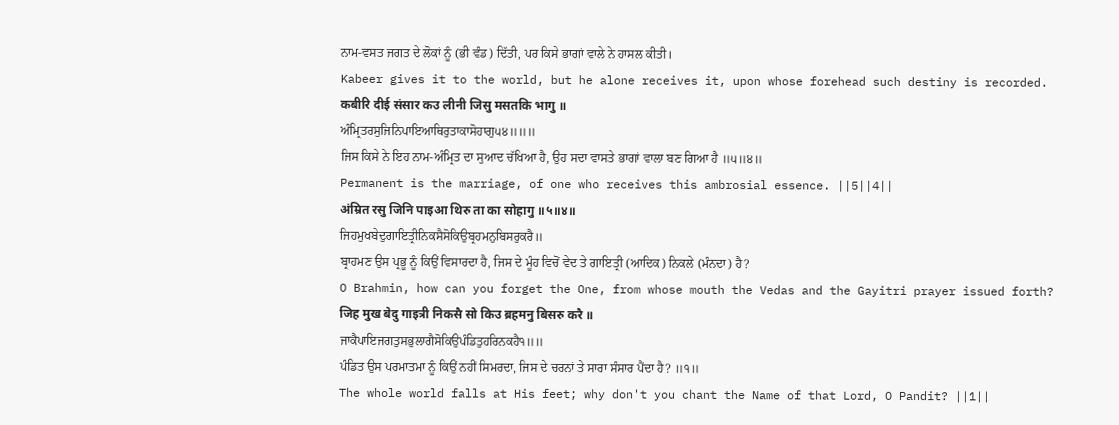ਨਾਮ-ਵਸਤ ਜਗਤ ਦੇ ਲੋਕਾਂ ਨੂੰ (ਭੀ ਵੰਡ) ਦਿੱਤੀ, ਪਰ ਕਿਸੇ ਭਾਗਾਂ ਵਾਲੇ ਨੇ ਹਾਸਲ ਕੀਤੀ।
Kabeer gives it to the world, but he alone receives it, upon whose forehead such destiny is recorded.
कबीरि दीई संसार कउ लीनी जिसु मसतकि भागु ॥
ਅੰਮ੍ਰਿਤਰਸੁਜਿਨਿਪਾਇਆਥਿਰੁਤਾਕਾਸੋਹਾਗੁ੫੪॥॥॥
ਜਿਸ ਕਿਸੇ ਨੇ ਇਹ ਨਾਮ-ਅੰਮ੍ਰਿਤ ਦਾ ਸੁਆਦ ਚੱਖਿਆ ਹੈ, ਉਹ ਸਦਾ ਵਾਸਤੇ ਭਾਗਾਂ ਵਾਲਾ ਬਣ ਗਿਆ ਹੈ ॥੫॥੪॥
Permanent is the marriage, of one who receives this ambrosial essence. ||5||4||
अंम्रित रसु जिनि पाइआ थिरु ता का सोहागु ॥५॥४॥
ਜਿਹਮੁਖਬੇਦੁਗਾਇਤ੍ਰੀਨਿਕਸੈਸੋਕਿਉਬ੍ਰਹਮਨੁਬਿਸਰੁਕਰੈ॥
ਬ੍ਰਾਹਮਣ ਉਸ ਪ੍ਰਭੂ ਨੂੰ ਕਿਉਂ ਵਿਸਾਰਦਾ ਹੈ, ਜਿਸ ਦੇ ਮੂੰਹ ਵਿਚੋਂ ਵੇਦ ਤੇ ਗਾਇਤ੍ਰੀ (ਆਦਿਕ) ਨਿਕਲੇ (ਮੰਨਦਾ) ਹੈ?
O Brahmin, how can you forget the One, from whose mouth the Vedas and the Gayitri prayer issued forth?
जिह मुख बेदु गाइत्री निकसै सो किउ ब्रहमनु बिसरु करै ॥
ਜਾਕੈਪਾਇਜਗਤੁਸਭੁਲਾਗੈਸੋਕਿਉਪੰਡਿਤੁਹਰਿਨਕਹੈ੧॥॥
ਪੰਡਿਤ ਉਸ ਪਰਮਾਤਮਾ ਨੂੰ ਕਿਉਂ ਨਹੀਂ ਸਿਮਰਦਾ, ਜਿਸ ਦੇ ਚਰਨਾਂ ਤੇ ਸਾਰਾ ਸੰਸਾਰ ਪੈਂਦਾ ਹੈ? ॥੧॥
The whole world falls at His feet; why don't you chant the Name of that Lord, O Pandit? ||1||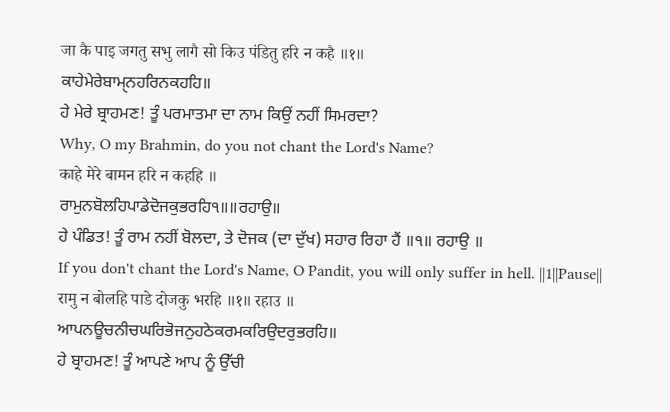जा कै पाइ जगतु सभु लागै सो किउ पंडितु हरि न कहै ॥१॥
ਕਾਹੇਮੇਰੇਬਾਮੑਨਹਰਿਨਕਹਹਿ॥
ਹੇ ਮੇਰੇ ਬ੍ਰਾਹਮਣ! ਤੂੰ ਪਰਮਾਤਮਾ ਦਾ ਨਾਮ ਕਿਉਂ ਨਹੀਂ ਸਿਮਰਦਾ?
Why, O my Brahmin, do you not chant the Lord's Name?
काहे मेरे बामन हरि न कहहि ॥
ਰਾਮੁਨਬੋਲਹਿਪਾਡੇਦੋਜਕੁਭਰਹਿ੧॥॥ਰਹਾਉ॥
ਹੇ ਪੰਡਿਤ! ਤੂੰ ਰਾਮ ਨਹੀਂ ਬੋਲਦਾ, ਤੇ ਦੋਜਕ (ਦਾ ਦੁੱਖ) ਸਹਾਰ ਰਿਹਾ ਹੈਂ ॥੧॥ ਰਹਾਉ ॥
If you don't chant the Lord's Name, O Pandit, you will only suffer in hell. ||1||Pause||
रामु न बोलहि पाडे दोजकु भरहि ॥१॥ रहाउ ॥
ਆਪਨਊਚਨੀਚਘਰਿਭੋਜਨੁਹਠੇਕਰਮਕਰਿਉਦਰੁਭਰਹਿ॥
ਹੇ ਬ੍ਰਾਹਮਣ! ਤੂੰ ਆਪਣੇ ਆਪ ਨੂੰ ਉੱਚੀ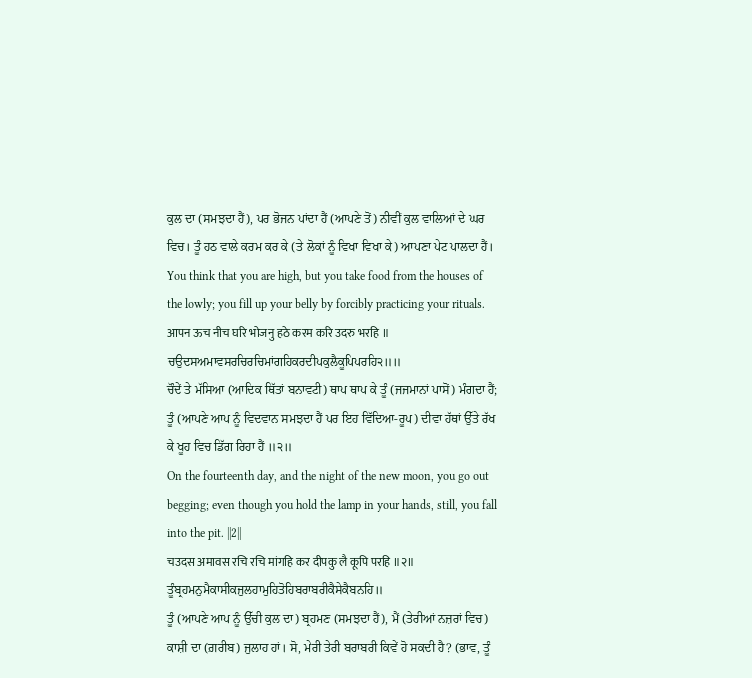ਕੁਲ ਦਾ (ਸਮਝਦਾ ਹੈਂ), ਪਰ ਭੋਜਨ ਪਾਂਦਾ ਹੈਂ (ਆਪਣੇ ਤੋਂ) ਨੀਵੀਂ ਕੁਲ ਵਾਲਿਆਂ ਦੇ ਘਰ ਵਿਚ। ਤੂੰ ਹਠ ਵਾਲੇ ਕਰਮ ਕਰ ਕੇ (ਤੇ ਲੋਕਾਂ ਨੂੰ ਵਿਖਾ ਵਿਖਾ ਕੇ) ਆਪਣਾ ਪੇਟ ਪਾਲਦਾ ਹੈਂ।
You think that you are high, but you take food from the houses of the lowly; you fill up your belly by forcibly practicing your rituals.
आपन ऊच नीच घरि भोजनु हठे करम करि उदरु भरहि ॥
ਚਉਦਸਅਮਾਵਸਰਚਿਰਚਿਮਾਂਗਹਿਕਰਦੀਪਕੁਲੈਕੂਪਿਪਰਹਿ੨॥॥
ਚੌਦੇਂ ਤੇ ਮੱਸਿਆ (ਆਦਿਕ ਥਿੱਤਾਂ ਬਨਾਵਟੀ) ਥਾਪ ਥਾਪ ਕੇ ਤੂੰ (ਜਜਮਾਨਾਂ ਪਾਸੋਂ) ਮੰਗਦਾ ਹੈਂ; ਤੂੰ (ਆਪਣੇ ਆਪ ਨੂੰ ਵਿਦਵਾਨ ਸਮਝਦਾ ਹੈਂ ਪਰ ਇਹ ਵਿੱਦਿਆ-ਰੂਪ) ਦੀਵਾ ਹੱਥਾਂ ਉੱਤੇ ਰੱਖ ਕੇ ਖੂਹ ਵਿਚ ਡਿੱਗ ਰਿਹਾ ਹੈਂ ॥੨॥
On the fourteenth day, and the night of the new moon, you go out begging; even though you hold the lamp in your hands, still, you fall into the pit. ||2||
चउदस अमावस रचि रचि मांगहि कर दीपकु लै कूपि परहि ॥२॥
ਤੂੰਬ੍ਰਹਮਨੁਮੈਕਾਸੀਕਜੁਲਹਾਮੁਹਿਤੋਹਿਬਰਾਬਰੀਕੈਸੇਕੈਬਨਹਿ॥
ਤੂੰ (ਆਪਣੇ ਆਪ ਨੂੰ ਉੱਚੀ ਕੁਲ ਦਾ) ਬ੍ਰਹਮਣ (ਸਮਝਦਾ ਹੈਂ), ਮੈਂ (ਤੇਰੀਆਂ ਨਜ਼ਰਾਂ ਵਿਚ) ਕਾਸ਼ੀ ਦਾ (ਗ਼ਰੀਬ) ਜੁਲਾਹ ਹਾਂ। ਸੋ, ਮੇਰੀ ਤੇਰੀ ਬਰਾਬਰੀ ਕਿਵੇਂ ਹੋ ਸਕਦੀ ਹੈ? (ਭਾਵ, ਤੂੰ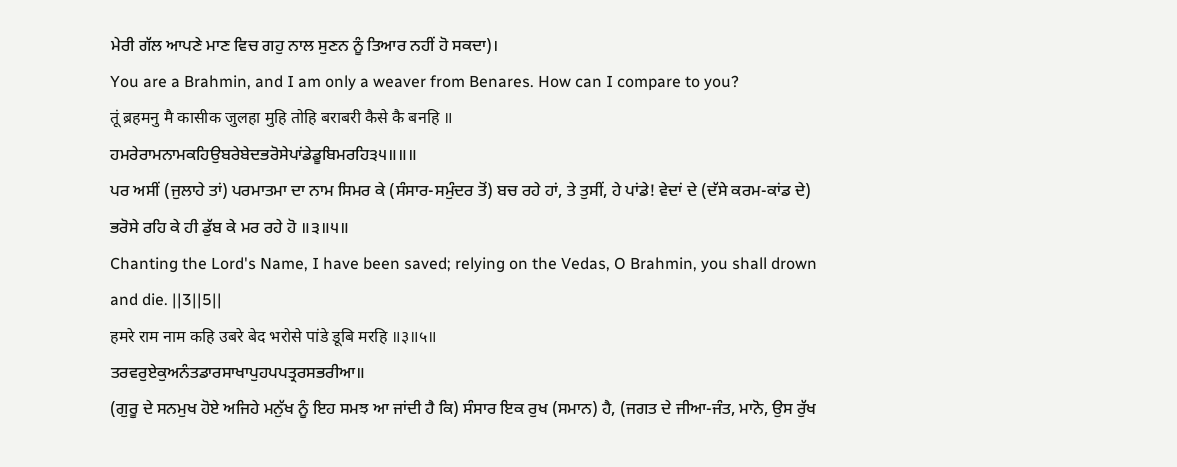ਮੇਰੀ ਗੱਲ ਆਪਣੇ ਮਾਣ ਵਿਚ ਗਹੁ ਨਾਲ ਸੁਣਨ ਨੂੰ ਤਿਆਰ ਨਹੀਂ ਹੋ ਸਕਦਾ)।
You are a Brahmin, and I am only a weaver from Benares. How can I compare to you?
तूं ब्रहमनु मै कासीक जुलहा मुहि तोहि बराबरी कैसे कै बनहि ॥
ਹਮਰੇਰਾਮਨਾਮਕਹਿਉਬਰੇਬੇਦਭਰੋਸੇਪਾਂਡੇਡੂਬਿਮਰਹਿ੩੫॥॥॥
ਪਰ ਅਸੀਂ (ਜੁਲਾਹੇ ਤਾਂ) ਪਰਮਾਤਮਾ ਦਾ ਨਾਮ ਸਿਮਰ ਕੇ (ਸੰਸਾਰ-ਸਮੁੰਦਰ ਤੋਂ) ਬਚ ਰਹੇ ਹਾਂ, ਤੇ ਤੁਸੀਂ, ਹੇ ਪਾਂਡੇ! ਵੇਦਾਂ ਦੇ (ਦੱਸੇ ਕਰਮ-ਕਾਂਡ ਦੇ) ਭਰੋਸੇ ਰਹਿ ਕੇ ਹੀ ਡੁੱਬ ਕੇ ਮਰ ਰਹੇ ਹੋ ॥੩॥੫॥
Chanting the Lord's Name, I have been saved; relying on the Vedas, O Brahmin, you shall drown and die. ||3||5||
हमरे राम नाम कहि उबरे बेद भरोसे पांडे डूबि मरहि ॥३॥५॥
ਤਰਵਰੁਏਕੁਅਨੰਤਡਾਰਸਾਖਾਪੁਹਪਪਤ੍ਰਰਸਭਰੀਆ॥
(ਗੁਰੂ ਦੇ ਸਨਮੁਖ ਹੋਏ ਅਜਿਹੇ ਮਨੁੱਖ ਨੂੰ ਇਹ ਸਮਝ ਆ ਜਾਂਦੀ ਹੈ ਕਿ) ਸੰਸਾਰ ਇਕ ਰੁਖ (ਸਮਾਨ) ਹੈ, (ਜਗਤ ਦੇ ਜੀਆ-ਜੰਤ, ਮਾਨੋ, ਉਸ ਰੁੱਖ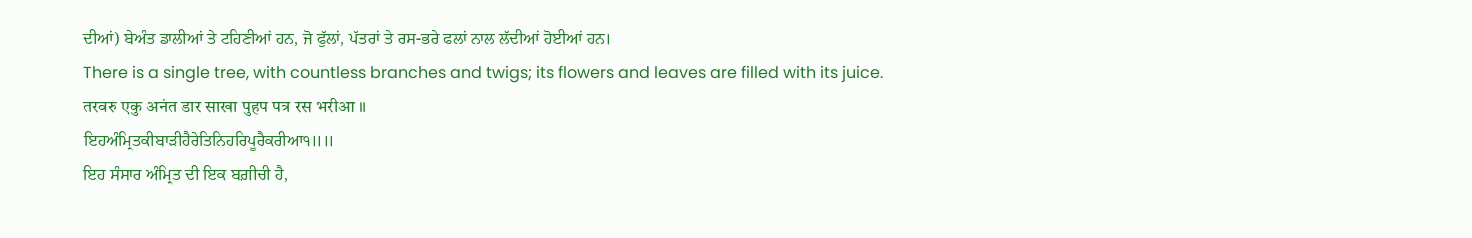ਦੀਆਂ) ਬੇਅੰਤ ਡਾਲੀਆਂ ਤੇ ਟਹਿਣੀਆਂ ਹਨ, ਜੋ ਫੁੱਲਾਂ, ਪੱਤਰਾਂ ਤੇ ਰਸ-ਭਰੇ ਫਲਾਂ ਨਾਲ ਲੱਦੀਆਂ ਹੋਈਆਂ ਹਨ।
There is a single tree, with countless branches and twigs; its flowers and leaves are filled with its juice.
तरवरु एकु अनंत डार साखा पुहप पत्र रस भरीआ ॥
ਇਹਅੰਮ੍ਰਿਤਕੀਬਾੜੀਹੈਰੇਤਿਨਿਹਰਿਪੂਰੈਕਰੀਆ੧॥॥
ਇਹ ਸੰਸਾਰ ਅੰਮ੍ਰਿਤ ਦੀ ਇਕ ਬਗ਼ੀਚੀ ਹੈ,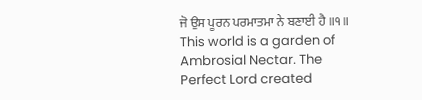ਜੋ ਉਸ ਪੂਰਨ ਪਰਮਾਤਮਾ ਨੇ ਬਣਾਈ ਹੈ ॥੧॥
This world is a garden of Ambrosial Nectar. The Perfect Lord created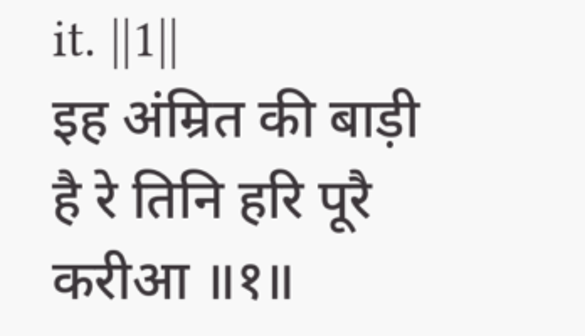it. ||1||
इह अंम्रित की बाड़ी है रे तिनि हरि पूरै करीआ ॥१॥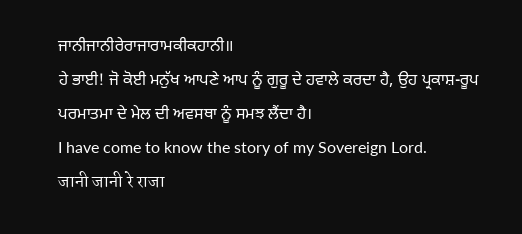ਜਾਨੀਜਾਨੀਰੇਰਾਜਾਰਾਮਕੀਕਹਾਨੀ॥
ਹੇ ਭਾਈ! ਜੋ ਕੋਈ ਮਨੁੱਖ ਆਪਣੇ ਆਪ ਨੂੰ ਗੁਰੂ ਦੇ ਹਵਾਲੇ ਕਰਦਾ ਹੈ, ਉਹ ਪ੍ਰਕਾਸ਼-ਰੂਪ ਪਰਮਾਤਮਾ ਦੇ ਮੇਲ ਦੀ ਅਵਸਥਾ ਨੂੰ ਸਮਝ ਲੈਂਦਾ ਹੈ।
I have come to know the story of my Sovereign Lord.
जानी जानी रे राजा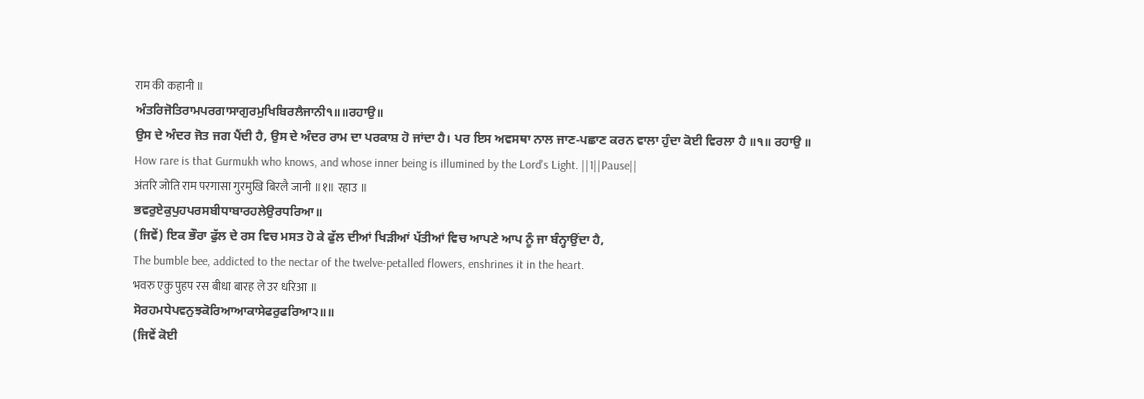राम की कहानी ॥
ਅੰਤਰਿਜੋਤਿਰਾਮਪਰਗਾਸਾਗੁਰਮੁਖਿਬਿਰਲੈਜਾਨੀ੧॥॥ਰਹਾਉ॥
ਉਸ ਦੇ ਅੰਦਰ ਜੋਤ ਜਗ ਪੈਂਦੀ ਹੈ, ਉਸ ਦੇ ਅੰਦਰ ਰਾਮ ਦਾ ਪਰਕਾਸ਼ ਹੋ ਜਾਂਦਾ ਹੈ। ਪਰ ਇਸ ਅਵਸਥਾ ਨਾਲ ਜਾਣ-ਪਛਾਣ ਕਰਨ ਵਾਲਾ ਹੁੰਦਾ ਕੋਈ ਵਿਰਲਾ ਹੈ ॥੧॥ ਰਹਾਉ ॥
How rare is that Gurmukh who knows, and whose inner being is illumined by the Lord's Light. ||1||Pause||
अंतरि जोति राम परगासा गुरमुखि बिरलै जानी ॥१॥ रहाउ ॥
ਭਵਰੁਏਕੁਪੁਹਪਰਸਬੀਧਾਬਾਰਹਲੇਉਰਧਰਿਆ॥
(ਜਿਵੇਂ) ਇਕ ਭੌਰਾ ਫੁੱਲ ਦੇ ਰਸ ਵਿਚ ਮਸਤ ਹੋ ਕੇ ਫੁੱਲ ਦੀਆਂ ਖਿੜੀਆਂ ਪੱਤੀਆਂ ਵਿਚ ਆਪਣੇ ਆਪ ਨੂੰ ਜਾ ਬੰਨ੍ਹਾਉਂਦਾ ਹੈ,
The bumble bee, addicted to the nectar of the twelve-petalled flowers, enshrines it in the heart.
भवरु एकु पुहप रस बीधा बारह ले उर धरिआ ॥
ਸੋਰਹਮਧੇਪਵਨੁਝਕੋਰਿਆਆਕਾਸੇਫਰੁਫਰਿਆ੨॥॥
(ਜਿਵੇਂ ਕੋਈ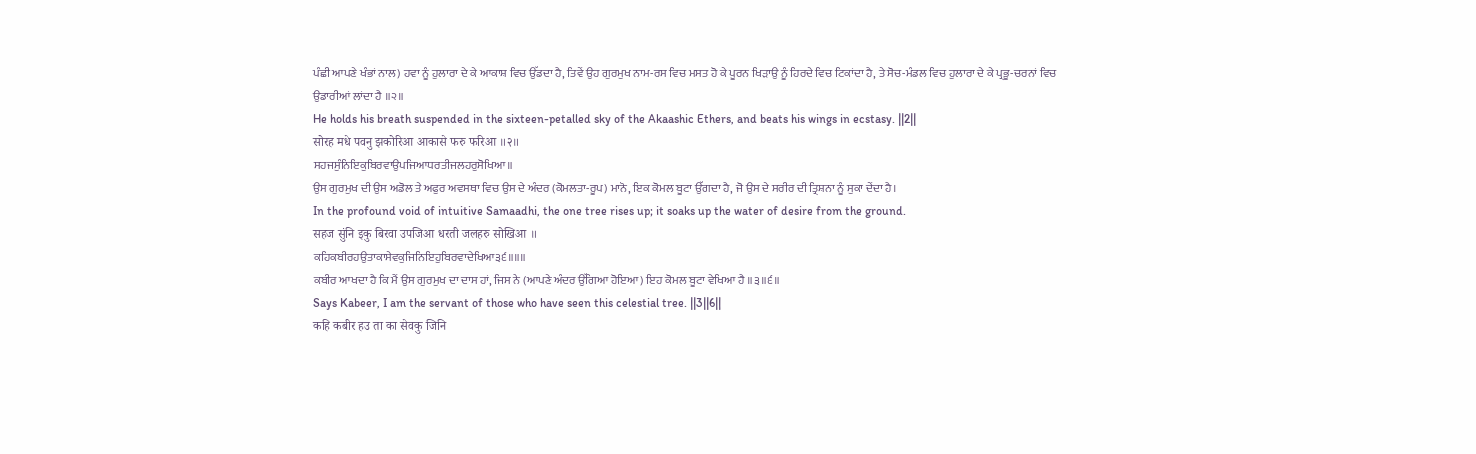ਪੰਛੀ ਆਪਣੇ ਖੰਭਾਂ ਨਾਲ) ਹਵਾ ਨੂੰ ਹੁਲਾਰਾ ਦੇ ਕੇ ਆਕਾਸ਼ ਵਿਚ ਉੱਡਦਾ ਹੈ, ਤਿਵੇਂ ਉਹ ਗੁਰਮੁਖ ਨਾਮ-ਰਸ ਵਿਚ ਮਸਤ ਹੋ ਕੇ ਪੂਰਨ ਖਿੜਾਉ ਨੂੰ ਹਿਰਦੇ ਵਿਚ ਟਿਕਾਂਦਾ ਹੈ, ਤੇ ਸੋਚ-ਮੰਡਲ ਵਿਚ ਹੁਲਾਰਾ ਦੇ ਕੇ ਪ੍ਰਭੂ-ਚਰਨਾਂ ਵਿਚ ਉਡਾਰੀਆਂ ਲਾਂਦਾ ਹੈ ॥੨॥
He holds his breath suspended in the sixteen-petalled sky of the Akaashic Ethers, and beats his wings in ecstasy. ||2||
सोरह मधे पवनु झकोरिआ आकासे फरु फरिआ ॥२॥
ਸਹਜਸੁੰਨਿਇਕੁਬਿਰਵਾਉਪਜਿਆਧਰਤੀਜਲਹਰੁਸੋਖਿਆ॥
ਉਸ ਗੁਰਮੁਖ ਦੀ ਉਸ ਅਡੋਲ ਤੇ ਅਫੁਰ ਅਵਸਥਾ ਵਿਚ ਉਸ ਦੇ ਅੰਦਰ (ਕੋਮਲਤਾ-ਰੂਪ) ਮਾਨੋ, ਇਕ ਕੋਮਲ ਬੂਟਾ ਉੱਗਦਾ ਹੈ, ਜੋ ਉਸ ਦੇ ਸਰੀਰ ਦੀ ਤ੍ਰਿਸ਼ਨਾ ਨੂੰ ਸੁਕਾ ਦੇਂਦਾ ਹੈ।
In the profound void of intuitive Samaadhi, the one tree rises up; it soaks up the water of desire from the ground.
सहज सुंनि इकु बिरवा उपजिआ धरती जलहरु सोखिआ ॥
ਕਹਿਕਬੀਰਹਉਤਾਕਾਸੇਵਕੁਜਿਨਿਇਹੁਬਿਰਵਾਦੇਖਿਆ੩੬॥॥॥
ਕਬੀਰ ਆਖਦਾ ਹੈ ਕਿ ਮੈਂ ਉਸ ਗੁਰਮੁਖ ਦਾ ਦਾਸ ਹਾਂ, ਜਿਸ ਨੇ (ਆਪਣੇ ਅੰਦਰ ਉੱਗਿਆ ਹੋਇਆ) ਇਹ ਕੋਮਲ ਬੂਟਾ ਵੇਖਿਆ ਹੈ ॥੩॥੬॥
Says Kabeer, I am the servant of those who have seen this celestial tree. ||3||6||
कहि कबीर हउ ता का सेवकु जिनि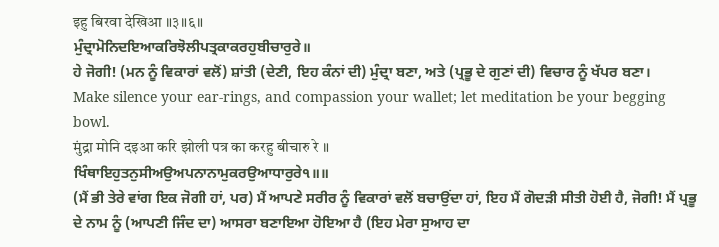इहु बिरवा देखिआ ॥३॥६॥
ਮੁੰਦ੍ਰਾਮੋਨਿਦਇਆਕਰਿਝੋਲੀਪਤ੍ਰਕਾਕਰਹੁਬੀਚਾਰੁਰੇ॥
ਹੇ ਜੋਗੀ! (ਮਨ ਨੂੰ ਵਿਕਾਰਾਂ ਵਲੋਂ) ਸ਼ਾਂਤੀ (ਦੇਣੀ, ਇਹ ਕੰਨਾਂ ਦੀ) ਮੁੰਦ੍ਰਾ ਬਣਾ, ਅਤੇ (ਪ੍ਰਭੂ ਦੇ ਗੁਣਾਂ ਦੀ) ਵਿਚਾਰ ਨੂੰ ਖੱਪਰ ਬਣਾ।
Make silence your ear-rings, and compassion your wallet; let meditation be your begging bowl.
मुंद्रा मोनि दइआ करि झोली पत्र का करहु बीचारु रे ॥
ਖਿੰਥਾਇਹੁਤਨੁਸੀਅਉਅਪਨਾਨਾਮੁਕਰਉਆਧਾਰੁਰੇ੧॥॥
(ਮੈਂ ਭੀ ਤੇਰੇ ਵਾਂਗ ਇਕ ਜੋਗੀ ਹਾਂ, ਪਰ) ਮੈਂ ਆਪਣੇ ਸਰੀਰ ਨੂੰ ਵਿਕਾਰਾਂ ਵਲੋਂ ਬਚਾਉਂਦਾ ਹਾਂ, ਇਹ ਮੈਂ ਗੋਦੜੀ ਸੀਤੀ ਹੋਈ ਹੈ, ਜੋਗੀ! ਮੈਂ ਪ੍ਰਭੂ ਦੇ ਨਾਮ ਨੂੰ (ਆਪਣੀ ਜਿੰਦ ਦਾ) ਆਸਰਾ ਬਣਾਇਆ ਹੋਇਆ ਹੈ (ਇਹ ਮੇਰਾ ਸੁਆਹ ਦਾ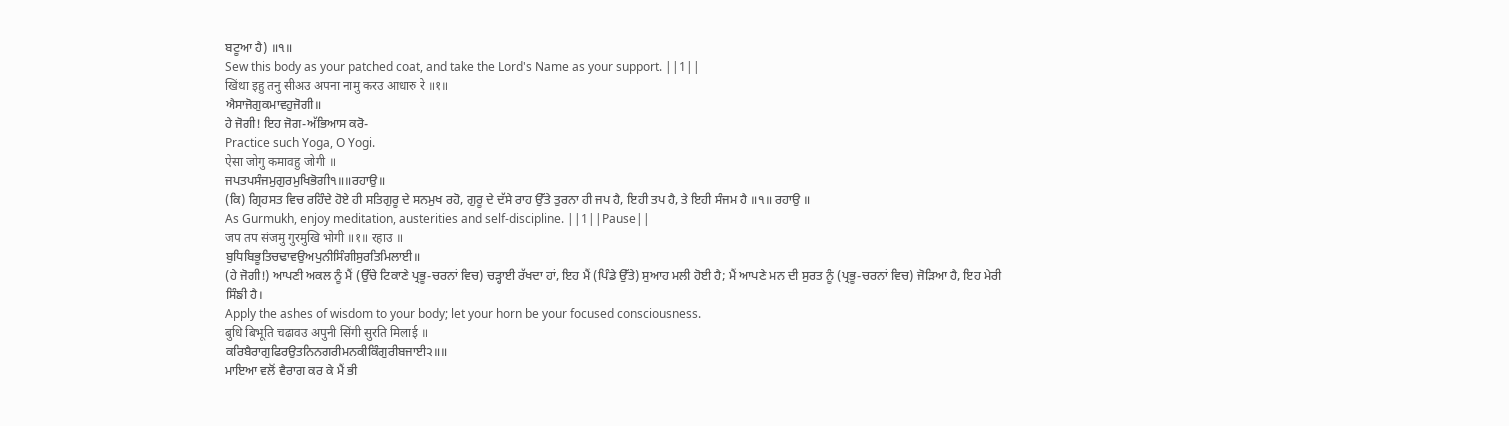ਬਟੂਆ ਹੈ) ॥੧॥
Sew this body as your patched coat, and take the Lord's Name as your support. ||1||
खिंथा इहु तनु सीअउ अपना नामु करउ आधारु रे ॥१॥
ਐਸਾਜੋਗੁਕਮਾਵਹੁਜੋਗੀ॥
ਹੇ ਜੋਗੀ! ਇਹ ਜੋਗ-ਅੱਭਿਆਸ ਕਰੋ-
Practice such Yoga, O Yogi.
ऐसा जोगु कमावहु जोगी ॥
ਜਪਤਪਸੰਜਮੁਗੁਰਮੁਖਿਭੋਗੀ੧॥॥ਰਹਾਉ॥
(ਕਿ) ਗ੍ਰਿਹਸਤ ਵਿਚ ਰਹਿੰਦੇ ਹੋਏ ਹੀ ਸਤਿਗੁਰੂ ਦੇ ਸਨਮੁਖ ਰਹੋ, ਗੁਰੂ ਦੇ ਦੱਸੇ ਰਾਹ ਉੱਤੇ ਤੁਰਨਾ ਹੀ ਜਪ ਹੈ, ਇਹੀ ਤਪ ਹੈ, ਤੇ ਇਹੀ ਸੰਜਮ ਹੈ ॥੧॥ ਰਹਾਉ ॥
As Gurmukh, enjoy meditation, austerities and self-discipline. ||1||Pause||
जप तप संजमु गुरमुखि भोगी ॥१॥ रहाउ ॥
ਬੁਧਿਬਿਭੂਤਿਚਢਾਵਉਅਪੁਨੀਸਿੰਗੀਸੁਰਤਿਮਿਲਾਈ॥
(ਹੇ ਜੋਗੀ!) ਆਪਣੀ ਅਕਲ ਨੂੰ ਮੈਂ (ਉੱਚੇ ਟਿਕਾਣੇ ਪ੍ਰਭੂ-ਚਰਨਾਂ ਵਿਚ) ਚੜ੍ਹਾਈ ਰੱਖਦਾ ਹਾਂ, ਇਹ ਮੈਂ (ਪਿੰਡੇ ਉੱਤੇ) ਸੁਆਹ ਮਲੀ ਹੋਈ ਹੈ; ਮੈਂ ਆਪਣੇ ਮਨ ਦੀ ਸੁਰਤ ਨੂੰ (ਪ੍ਰਭੂ-ਚਰਨਾਂ ਵਿਚ) ਜੋੜਿਆ ਹੈ, ਇਹ ਮੇਰੀ ਸਿੰਙੀ ਹੈ।
Apply the ashes of wisdom to your body; let your horn be your focused consciousness.
बुधि बिभूति चढावउ अपुनी सिंगी सुरति मिलाई ॥
ਕਰਿਬੈਰਾਗੁਫਿਰਉਤਨਿਨਗਰੀਮਨਕੀਕਿੰਗੁਰੀਬਜਾਈ੨॥॥
ਮਾਇਆ ਵਲੋਂ ਵੈਰਾਗ ਕਰ ਕੇ ਮੈਂ ਭੀ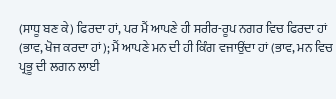(ਸਾਧੂ ਬਣ ਕੇ) ਫਿਰਦਾ ਹਾਂ, ਪਰ ਮੈਂ ਆਪਣੇ ਹੀ ਸਰੀਰ-ਰੂਪ ਨਗਰ ਵਿਚ ਫਿਰਦਾ ਹਾਂ (ਭਾਵ, ਖੋਜ ਕਰਦਾ ਹਾਂ); ਮੈਂ ਆਪਣੇ ਮਨ ਦੀ ਹੀ ਕਿੰਗ ਵਜਾਉਂਦਾ ਹਾਂ (ਭਾਵ, ਮਨ ਵਿਚ ਪ੍ਰਭੂ ਦੀ ਲਗਨ ਲਾਈ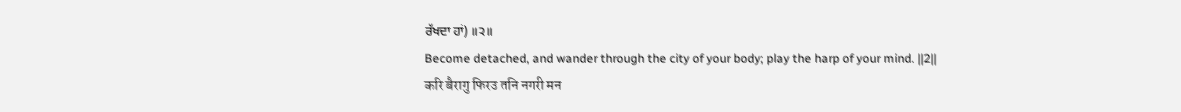ਰੱਖਦਾ ਹਾਂ) ॥੨॥
Become detached, and wander through the city of your body; play the harp of your mind. ||2||
करि बैरागु फिरउ तनि नगरी मन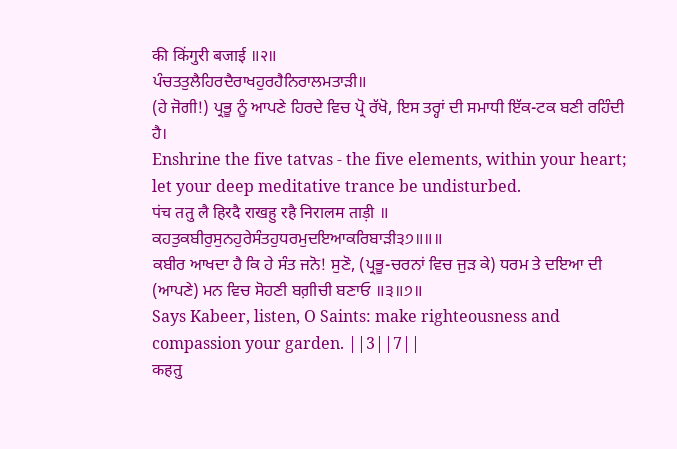की किंगुरी बजाई ॥२॥
ਪੰਚਤਤੁਲੈਹਿਰਦੈਰਾਖਹੁਰਹੈਨਿਰਾਲਮਤਾੜੀ॥
(ਹੇ ਜੋਗੀ!) ਪ੍ਰਭੂ ਨੂੰ ਆਪਣੇ ਹਿਰਦੇ ਵਿਚ ਪ੍ਰੋ ਰੱਖੋ, ਇਸ ਤਰ੍ਹਾਂ ਦੀ ਸਮਾਧੀ ਇੱਕ-ਟਕ ਬਣੀ ਰਹਿੰਦੀ ਹੈ।
Enshrine the five tatvas - the five elements, within your heart; let your deep meditative trance be undisturbed.
पंच ततु लै हिरदै राखहु रहै निरालम ताड़ी ॥
ਕਹਤੁਕਬੀਰੁਸੁਨਹੁਰੇਸੰਤਹੁਧਰਮੁਦਇਆਕਰਿਬਾੜੀ੩੭॥॥॥
ਕਬੀਰ ਆਖਦਾ ਹੈ ਕਿ ਹੇ ਸੰਤ ਜਨੋ! ਸੁਣੋ, (ਪ੍ਰਭੂ-ਚਰਨਾਂ ਵਿਚ ਜੁੜ ਕੇ) ਧਰਮ ਤੇ ਦਇਆ ਦੀ (ਆਪਣੇ) ਮਨ ਵਿਚ ਸੋਹਣੀ ਬਗ਼ੀਚੀ ਬਣਾਓ ॥੩॥੭॥
Says Kabeer, listen, O Saints: make righteousness and compassion your garden. ||3||7||
कहतु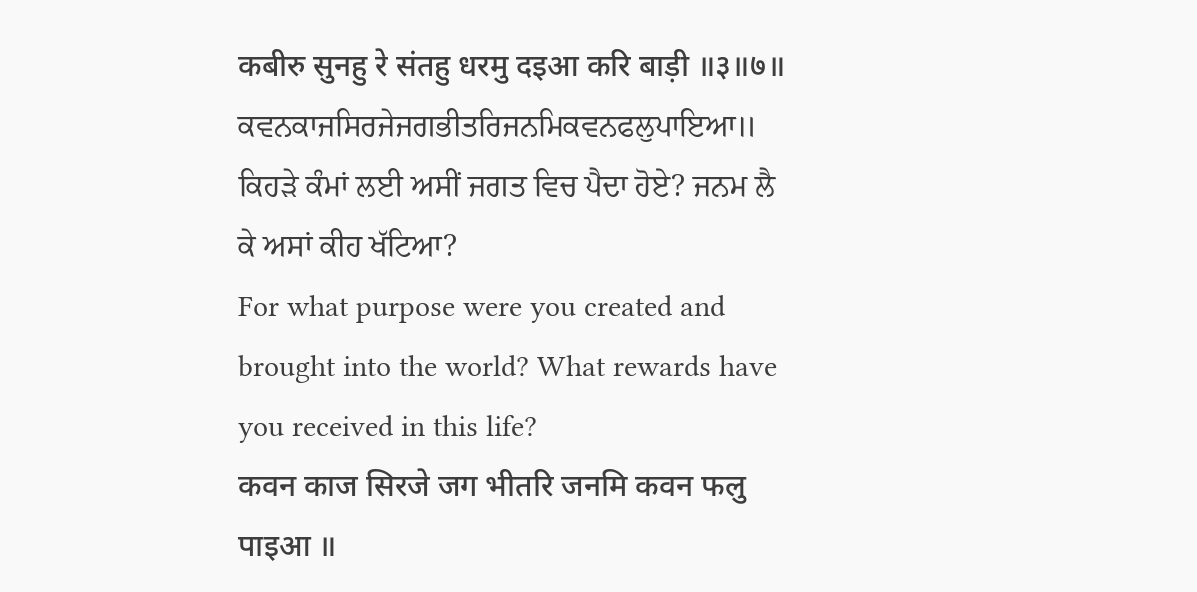कबीरु सुनहु रे संतहु धरमु दइआ करि बाड़ी ॥३॥७॥
ਕਵਨਕਾਜਸਿਰਜੇਜਗਭੀਤਰਿਜਨਮਿਕਵਨਫਲੁਪਾਇਆ॥
ਕਿਹੜੇ ਕੰਮਾਂ ਲਈ ਅਸੀਂ ਜਗਤ ਵਿਚ ਪੈਦਾ ਹੋਏ? ਜਨਮ ਲੈ ਕੇ ਅਸਾਂ ਕੀਹ ਖੱਟਿਆ?
For what purpose were you created and brought into the world? What rewards have you received in this life?
कवन काज सिरजे जग भीतरि जनमि कवन फलु पाइआ ॥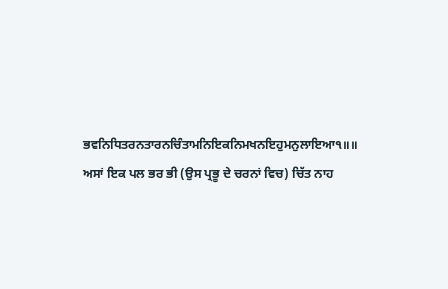ਭਵਨਿਧਿਤਰਨਤਾਰਨਚਿੰਤਾਮਨਿਇਕਨਿਮਖਨਇਹੁਮਨੁਲਾਇਆ੧॥॥
ਅਸਾਂ ਇਕ ਪਲ ਭਰ ਭੀ (ਉਸ ਪ੍ਰਭੂ ਦੇ ਚਰਨਾਂ ਵਿਚ) ਚਿੱਤ ਨਾਹ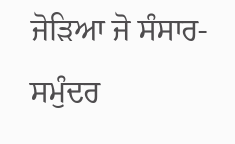ਜੋੜਿਆ ਜੋ ਸੰਸਾਰ-ਸਮੁੰਦਰ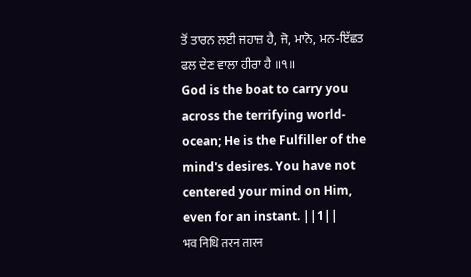ਤੋਂ ਤਾਰਨ ਲਈ ਜਹਾਜ਼ ਹੈ, ਜੋ, ਮਾਨੋ, ਮਨ-ਇੱਛਤ ਫਲ ਦੇਣ ਵਾਲਾ ਹੀਰਾ ਹੈ ॥੧॥
God is the boat to carry you across the terrifying world-ocean; He is the Fulfiller of the mind's desires. You have not centered your mind on Him, even for an instant. ||1||
भव निधि तरन तारन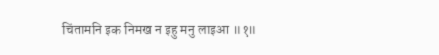चिंतामनि इक निमख न इहु मनु लाइआ ॥१॥